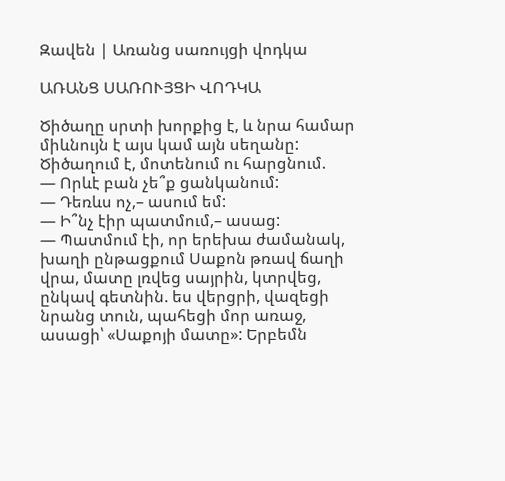Զավեն | Առանց սառույցի վոդկա

ԱՌԱՆՑ ՍԱՌՈՒՅՑԻ ՎՈԴԿԱ

Ծիծաղը սրտի խորքից է, և նրա համար միևնույն է այս կամ այն սեղանը: Ծիծաղում է, մոտենում ու հարցնում.
— Որևէ բան չե՞ք ցանկանում:
— Դեռևս ոչ,– ասում եմ:
— Ի՞նչ էիր պատմում,– ասաց:
— Պատմում էի, որ երեխա ժամանակ, խաղի ընթացքում Սաքոն թռավ ճաղի վրա, մատը լռվեց սայրին, կտրվեց, ընկավ գետնին. ես վերցրի, վազեցի նրանց տուն, պահեցի մոր առաջ, ասացի՝ «Սաքոյի մատը»: Երբեմն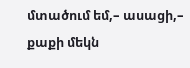մտածում եմ,– ասացի,– քաքի մեկն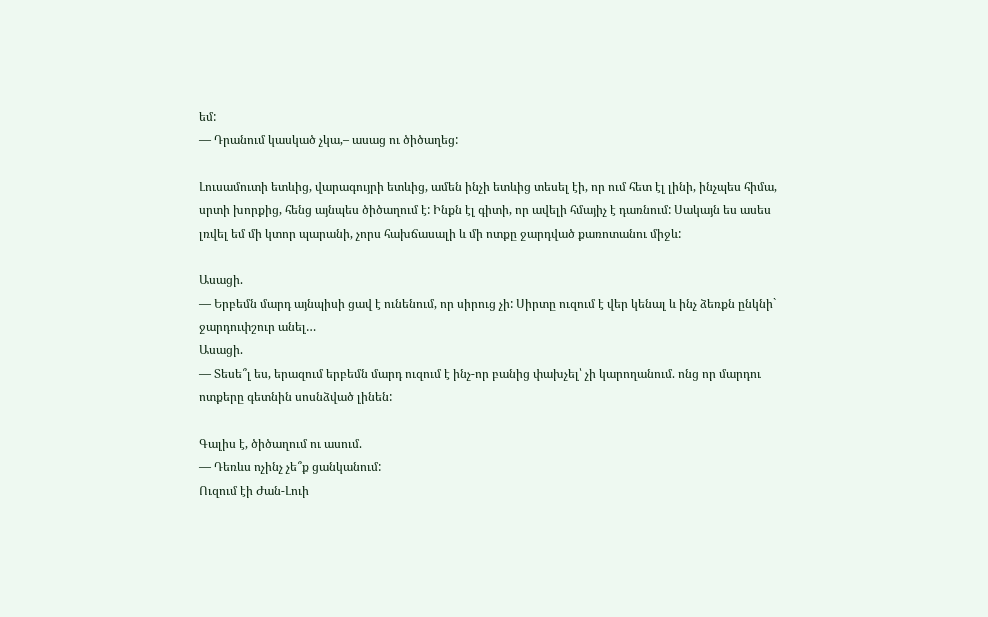եմ:
— Դրանում կասկած չկա,– ասաց ու ծիծաղեց:

Լուսամուտի ետևից, վարագույրի ետևից, ամեն ինչի ետևից տեսել էի, որ ում հետ էլ լինի, ինչպես հիմա, սրտի խորքից, հենց այնպես ծիծաղում է: Ինքն էլ գիտի, որ ավելի հմայիչ է դառնում: Սակայն ես ասես լռվել եմ մի կտոր պարանի, չորս հախճասալի և մի ոտքը ջարդված քառոտանու միջև:

Ասացի.
— Երբեմն մարդ այնպիսի ցավ է ունենում, որ սիրուց չի: Սիրտը ուզում է վեր կենալ և ինչ ձեռքն ընկնի` ջարդուփշուր անել…
Ասացի.
— Տեսե՞լ ես, երազում երբեմն մարդ ուզում է ինչ-որ բանից փախչել՝ չի կարողանում. ոնց որ մարդու ոտքերը գետնին սոսնձված լինեն:

Գալիս է, ծիծաղում ու ասում.
— Դեռևս ոչինչ չե՞ք ցանկանում:
Ուզում էի Ժան-Լուի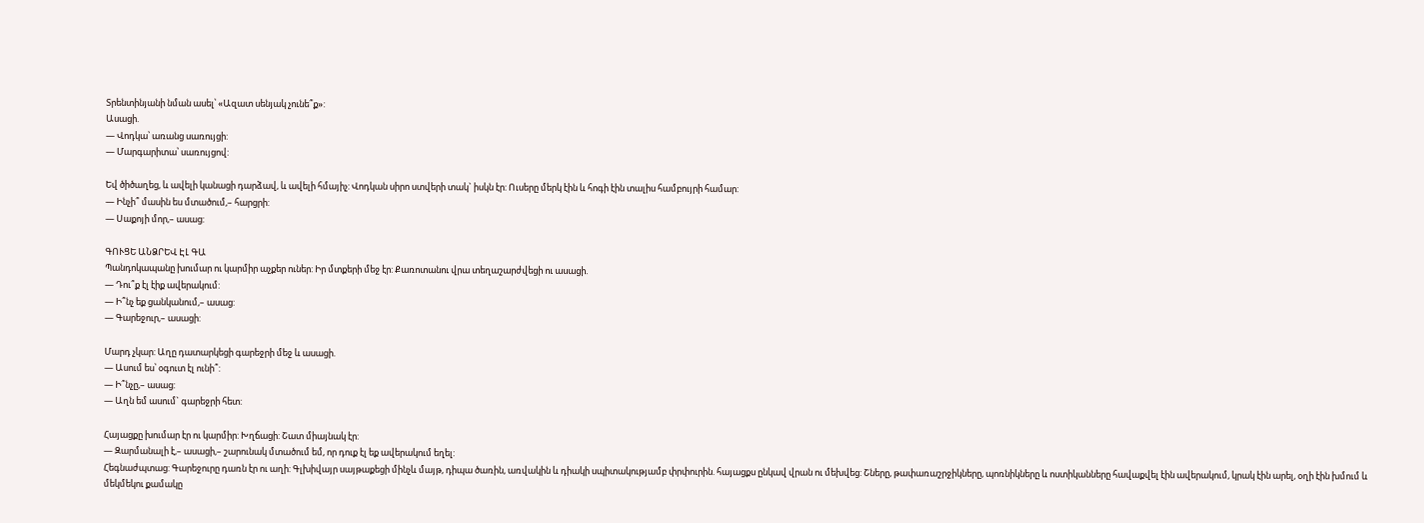Տրենտինյանի նման ասել՝ «Ազատ սենյակ չունե՞ք»:
Ասացի.
— Վոդկա՝ առանց սառույցի:
— Մարգարիտա՝ սառույցով:

Եվ ծիծաղեց, և ավելի կանացի դարձավ, և ավելի հմայիչ: Վոդկան սիրո ստվերի տակ` իսկն էր: Ուսերը մերկ էին և հոգի էին տալիս համբույրի համար:
— Ինչի՞ մասին ես մտածում,– հարցրի:
— Սաքոյի մոր,– ասաց:

ԳՈՒՑԵ ԱՆՁՐԵՎ ԷԼ ԳԱ
Պանդոկապանը խումար ու կարմիր աչքեր ուներ: Իր մտքերի մեջ էր: Քառոտանու վրա տեղաշարժվեցի ու ասացի.
— Դու՞ք էլ էիք ավերակում:
— Ի՞նչ եք ցանկանում,– ասաց:
— Գարեջուր,– ասացի:

Մարդ չկար: Աղը դատարկեցի գարեջրի մեջ և ասացի.
— Ասում ես՝ օգուտ էլ ունի՞:
— Ի՞նչը,– ասաց:
— Աղն եմ ասում` գարեջրի հետ:

Հայացքը խումար էր ու կարմիր: Խղճացի: Շատ միայնակ էր:
— Զարմանալի է,– ասացի,– շարունակ մտածում եմ, որ դուք էլ եք ավերակում եղել:
Հեգնաժպտաց: Գարեջուրը դառն էր ու աղի: Գլխիվայր սայթաքեցի մինչև մայթ, դիպա ծառին, առվակին և դիակի սպիտակությամբ փրփուրին. հայացքս ընկավ վրան ու մեխվեց: Շները, թափառաշրջիկները, պոռնիկները և ոստիկանները հավաքվել էին ավերակում, կրակ էին արել, օղի էին խմում և մեկմեկու քամակը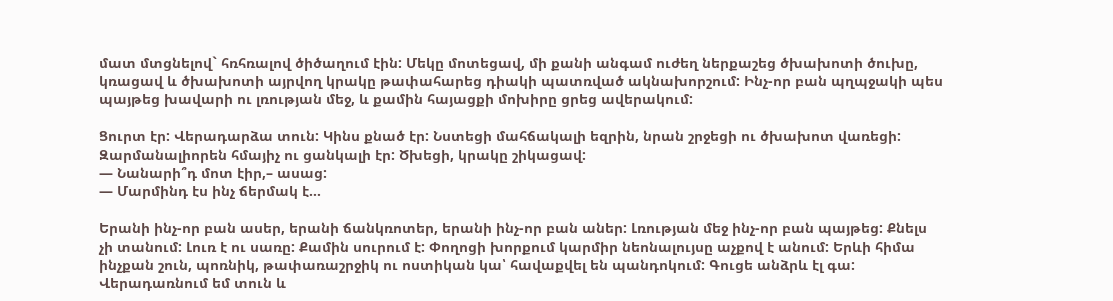մատ մտցնելով` հռհռալով ծիծաղում էին: Մեկը մոտեցավ, մի քանի անգամ ուժեղ ներքաշեց ծխախոտի ծուխը, կռացավ և ծխախոտի այրվող կրակը թափահարեց դիակի պատռված ակնախորշում: Ինչ-որ բան պղպջակի պես պայթեց խավարի ու լռության մեջ, և քամին հայացքի մոխիրը ցրեց ավերակում:

Ցուրտ էր: Վերադարձա տուն: Կինս քնած էր: Նստեցի մահճակալի եզրին, նրան շրջեցի ու ծխախոտ վառեցի: Զարմանալիորեն հմայիչ ու ցանկալի էր: Ծխեցի, կրակը շիկացավ:
— Նանարի՞դ մոտ էիր,– ասաց:
— Մարմինդ էս ինչ ճերմակ է…

Երանի ինչ-որ բան ասեր, երանի ճանկռոտեր, երանի ինչ-որ բան աներ: Լռության մեջ ինչ-որ բան պայթեց: Քնելս չի տանում: Լուռ է ու սառը: Քամին սուրում է: Փողոցի խորքում կարմիր նեոնալույսը աչքով է անում: Երևի հիմա ինչքան շուն, պոռնիկ, թափառաշրջիկ ու ոստիկան կա՝ հավաքվել են պանդոկում: Գուցե անձրև էլ գա: Վերադառնում եմ տուն և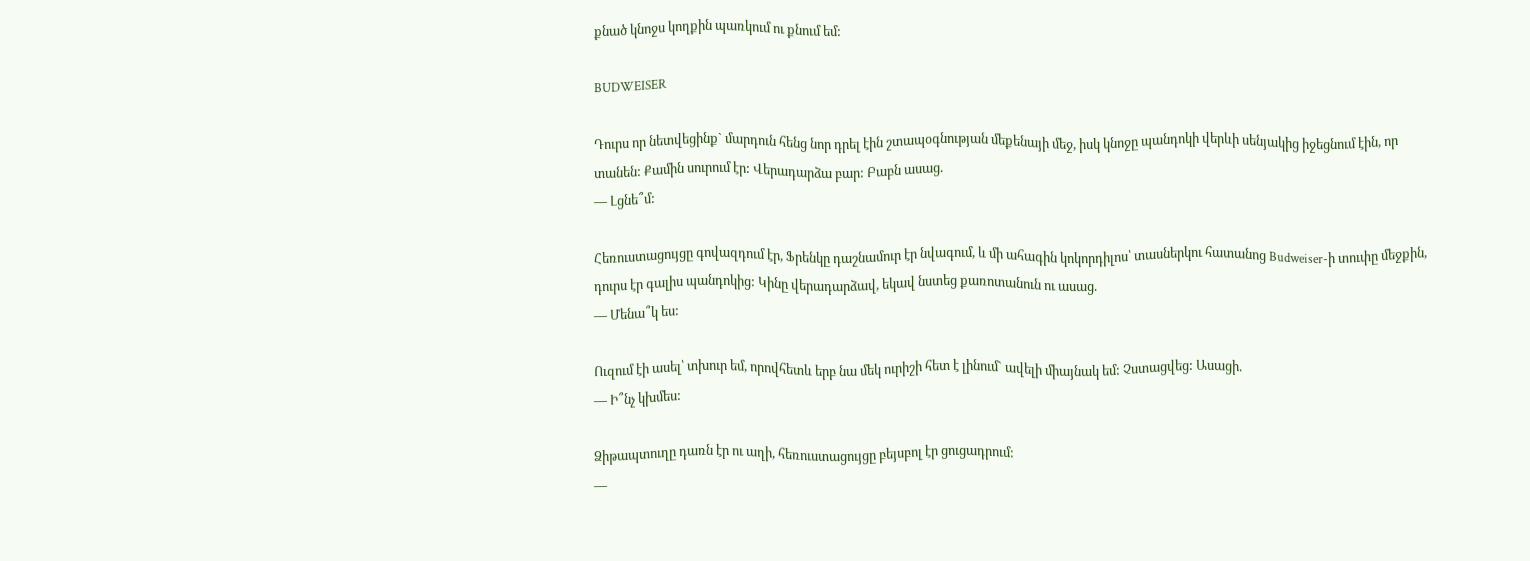քնած կնոջս կողքին պառկում ու քնում եմ:

BUDWEISER

Դուրս որ նետվեցինք` մարդուն հենց նոր դրել էին շտապօգնության մեքենայի մեջ, իսկ կնոջը պանդոկի վերևի սենյակից իջեցնում էին, որ տանեն: Քամին սուրում էր: Վերադարձա բար: Բաբն ասաց.
— Լցնե՞մ:

Հեռուստացույցը գովազդում էր, Ֆրենկը դաշնամուր էր նվագում, և մի ահագին կոկորդիլոս՝ տասներկու հատանոց Budweiser-ի տուփը մեջքին, դուրս էր գալիս պանդոկից: Կինը վերադարձավ, եկավ նստեց քառոտանուն ու ասաց.
— Մենա՞կ ես:

Ուզում էի ասել՝ տխուր եմ, որովհետև երբ նա մեկ ուրիշի հետ է լինում` ավելի միայնակ եմ: Չստացվեց: Ասացի.
— Ի՞նչ կխմես:

Ձիթապտուղը դառն էր ու աղի, հեռուստացույցը բեյսբոլ էր ցուցադրում:
—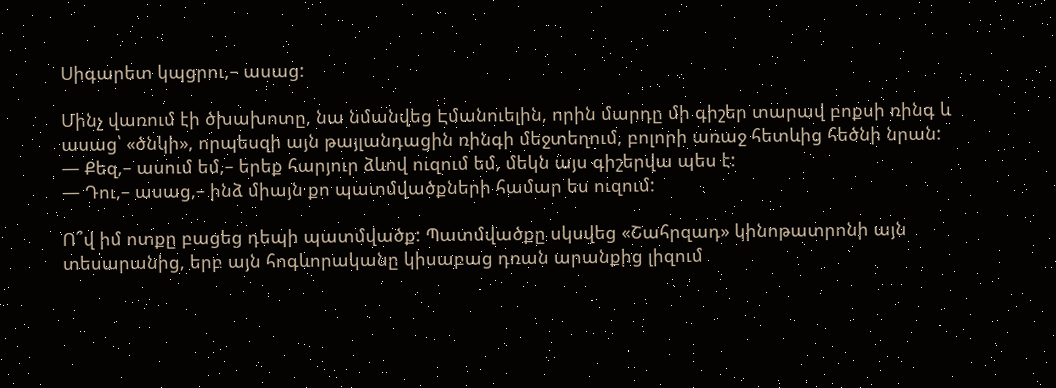Սիգարետ կպցրու,– ասաց:

Մինչ վառում էի ծխախոտը, նա նմանվեց Էմանուելին, որին մարդը մի գիշեր տարավ բոքսի ռինգ և ասաց՝ «ծնկի», որպեսզի այն թայլանդացին ռինգի մեջտեղում, բոլորի առաջ հետևից հեծնի նրան:
— Քեզ,– ասում եմ,– երեք հարյուր ձևով ուզում եմ, մեկն այս գիշերվա պես է:
— Դու,– ասաց,– ինձ միայն քո պատմվածքների համար ես ուզում:

Ո՞վ իմ ոտքը բացեց դեպի պատմվածք: Պատմվածքը սկսվեց «Շահրզադ» կինոթատրոնի այն տեսարանից, երբ այն հոգևորականը կիսաբաց դռան արանքից լիզում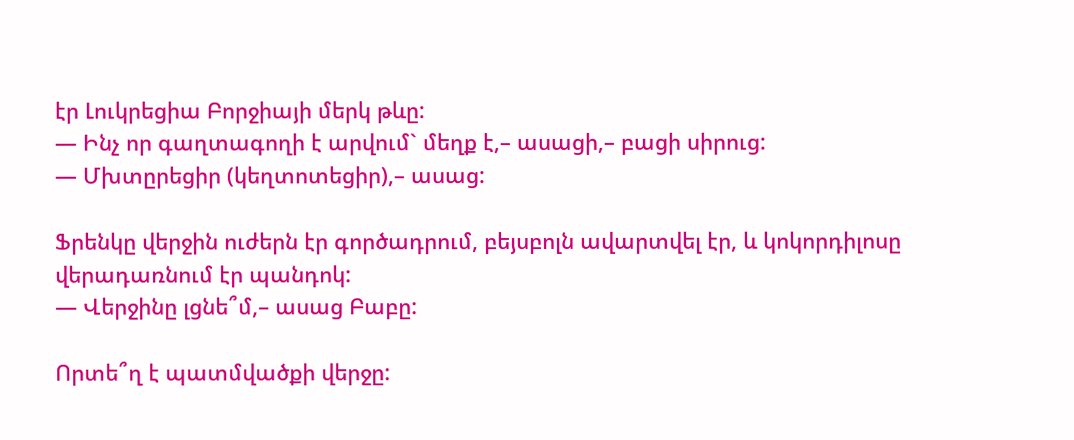էր Լուկրեցիա Բորջիայի մերկ թևը:
— Ինչ որ գաղտագողի է արվում` մեղք է,– ասացի,– բացի սիրուց:
— Մխտըրեցիր (կեղտոտեցիր),– ասաց:

Ֆրենկը վերջին ուժերն էր գործադրում, բեյսբոլն ավարտվել էր, և կոկորդիլոսը վերադառնում էր պանդոկ:
— Վերջինը լցնե՞մ,– ասաց Բաբը:

Որտե՞ղ է պատմվածքի վերջը: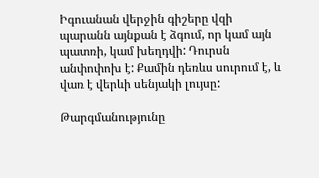Իգուանան վերջին գիշերը վզի պարանն այնքան է ձգում, որ կամ այն պատռի, կամ խեղդվի: Դուրսն անփոփոխ է: Քամին դեռևս սուրում է, և վառ է վերևի սենյակի լույսը:

Թարգմանությունը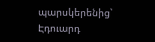պարսկերենից՝ Էդուարդ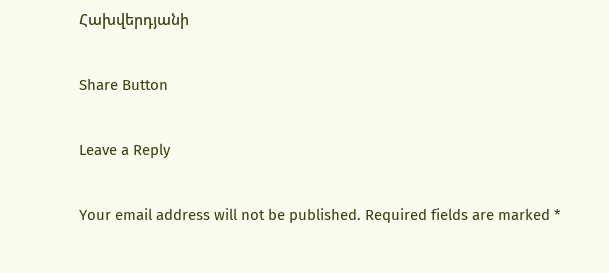Հախվերդյանի

Share Button

Leave a Reply

Your email address will not be published. Required fields are marked *